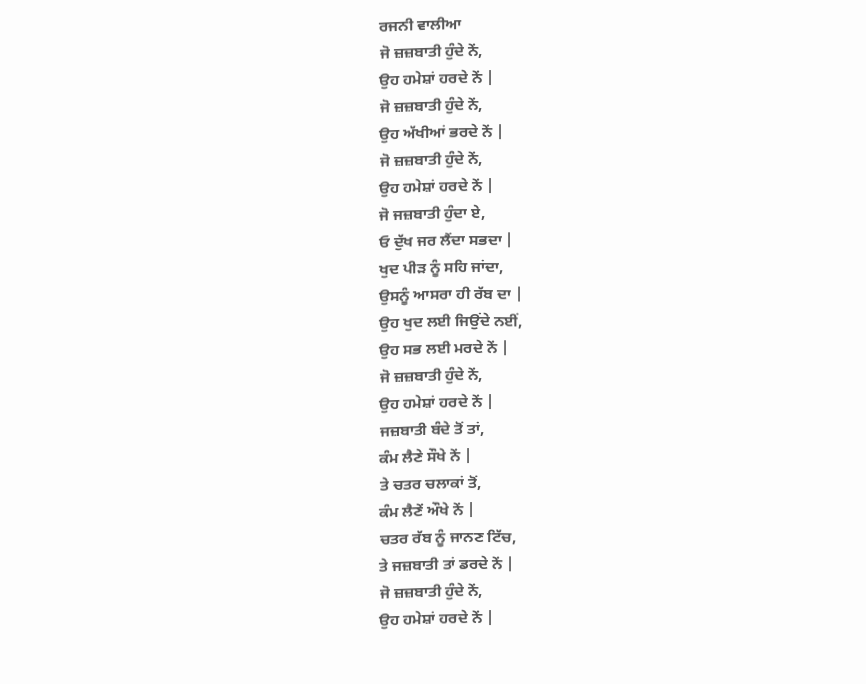ਰਜਨੀ ਵਾਲੀਆ
ਜੋ ਜ਼ਜ਼ਬਾਤੀ ਹੁੰਦੇ ਨੇਂ,
ਉਹ ਹਮੇਸ਼ਾਂ ਹਰਦੇ ਨੇਂ |
ਜੋ ਜ਼ਜ਼ਬਾਤੀ ਹੁੰਦੇ ਨੇਂ,
ਉਹ ਅੱਖੀਆਂ ਭਰਦੇ ਨੇਂ |
ਜੋ ਜ਼ਜ਼ਬਾਤੀ ਹੁੰਦੇ ਨੇਂ,
ਉਹ ਹਮੇਸ਼ਾਂ ਹਰਦੇ ਨੇਂ |
ਜੋ ਜਜ਼ਬਾਤੀ ਹੁੰਦਾ ਏ,
ਓ ਦੁੱਖ ਜਰ ਲੈਂਦਾ ਸਭਦਾ |
ਖੁਦ ਪੀੜ ਨੂੰ ਸਹਿ ਜਾਂਦਾ,
ਉਸਨੂੰ ਆਸਰਾ ਹੀ ਰੱਬ ਦਾ |
ਉਹ ਖੁਦ ਲਈ ਜਿਉਂਦੇ ਨਈਂ,
ਉਹ ਸਭ ਲਈ ਮਰਦੇ ਨੇਂ |
ਜੋ ਜ਼ਜ਼ਬਾਤੀ ਹੁੰਦੇ ਨੇਂ,
ਉਹ ਹਮੇਸ਼ਾਂ ਹਰਦੇ ਨੇਂ |
ਜਜ਼ਬਾਤੀ ਬੰਦੇ ਤੋਂ ਤਾਂ,
ਕੰਮ ਲੈਣੇ ਸੌਖੇ ਨੇਂ |
ਤੇ ਚਤਰ ਚਲਾਕਾਂ ਤੋਂ,
ਕੰਮ ਲੈਣੇਂ ਔਖੇ ਨੇਂ |
ਚਤਰ ਰੱਬ ਨੂੰ ਜਾਨਣ ਟਿੱਚ,
ਤੇ ਜਜ਼ਬਾਤੀ ਤਾਂ ਡਰਦੇ ਨੇਂ |
ਜੋ ਜ਼ਜ਼ਬਾਤੀ ਹੁੰਦੇ ਨੇਂ,
ਉਹ ਹਮੇਸ਼ਾਂ ਹਰਦੇ ਨੇਂ |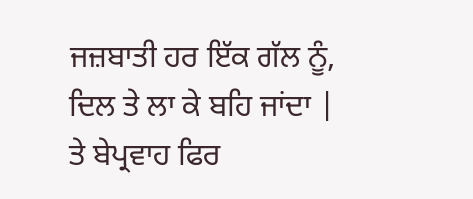ਜਜ਼ਬਾਤੀ ਹਰ ਇੱਕ ਗੱਲ ਨੂੰ,
ਦਿਲ ਤੇ ਲਾ ਕੇ ਬਹਿ ਜਾਂਦਾ |
ਤੇ ਬੇਪ੍ਰਵਾਹ ਫਿਰ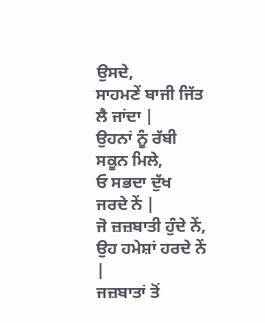ਉਸਦੇ,
ਸਾਹਮਣੇਂ ਬਾਜੀ ਜਿੱਤ ਲੈ ਜਾਂਦਾ |
ਉਹਨਾਂ ਨੂੰ ਰੱਬੀ ਸਕੂਨ ਮਿਲੇ,
ਓ ਸਭਦਾ ਦੁੱਖ ਜਰਦੇ ਨੇਂ |
ਜੋ ਜ਼ਜ਼ਬਾਤੀ ਹੁੰਦੇ ਨੇਂ,
ਉਹ ਹਮੇਸ਼ਾਂ ਹਰਦੇ ਨੇਂ |
ਜਜ਼ਬਾਤਾਂ ਤੋਂ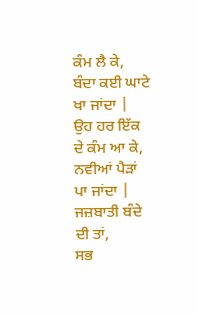ਕੰਮ ਲੈ ਕੇ,
ਬੰਦਾ ਕਈ ਘਾਟੇ ਖਾ ਜਾਂਦਾ |
ਉਹ ਹਰ ਇੱਕ ਦੇ ਕੰਮ ਆ ਕੇ,
ਨਵੀਆਂ ਪੈੜਾਂ ਪਾ ਜਾਂਦਾ |
ਜਜ਼ਬਾਤੀ ਬੰਦੇ ਦੀ ਤਾਂ,
ਸਭ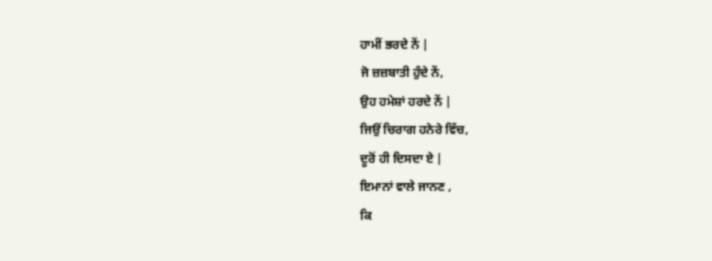ਹਾਮੀਂ ਭਰਦੇ ਨੇਂ |
ਜੋ ਜ਼ਜ਼ਬਾਤੀ ਹੁੰਦੇ ਨੇਂ,
ਉਹ ਹਮੇਸ਼ਾਂ ਹਰਦੇ ਨੇਂ |
ਜਿਉਂ ਚਿਰਾਗ ਹਨੇਰੇ ਵਿੱਚ,
ਦੂਰੋਂ ਹੀ ਦਿਸਦਾ ਏ |
ਇਮਾਨਾਂ ਵਾਲੇ ਜਾਨਣ ,
ਕਿ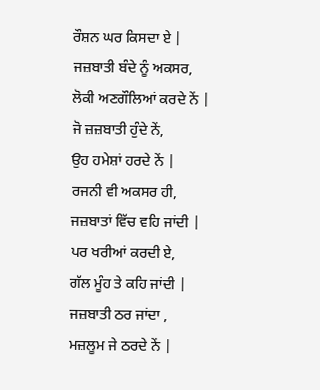ਰੌਸ਼ਨ ਘਰ ਕਿਸਦਾ ਏ |
ਜਜ਼ਬਾਤੀ ਬੰਦੇ ਨੂੰ ਅਕਸਰ,
ਲੋਕੀ ਅਣਗੌਲਿਆਂ ਕਰਦੇ ਨੇਂ |
ਜੋ ਜ਼ਜ਼ਬਾਤੀ ਹੁੰਦੇ ਨੇਂ,
ਉਹ ਹਮੇਸ਼ਾਂ ਹਰਦੇ ਨੇਂ |
ਰਜਨੀ ਵੀ ਅਕਸਰ ਹੀ,
ਜਜ਼ਬਾਤਾਂ ਵਿੱਚ ਵਹਿ ਜਾਂਦੀ |
ਪਰ ਖਰੀਆਂ ਕਰਦੀ ਏ,
ਗੱਲ ਮੂੰਹ ਤੇ ਕਹਿ ਜਾਂਦੀ |
ਜਜ਼ਬਾਤੀ ਠਰ ਜਾਂਦਾ ,
ਮਜ਼ਲੂਮ ਜੇ ਠਰਦੇ ਨੇਂ |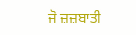ਜੋ ਜ਼ਜ਼ਬਾਤੀ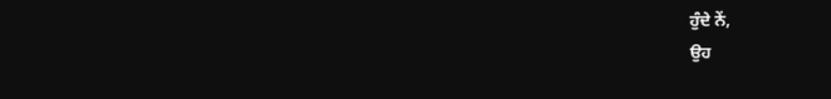ਹੁੰਦੇ ਨੇਂ,
ਉਹ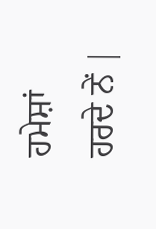ਹਮੇਸ਼ਾਂ ਹਰਦੇ ਨੇਂ |